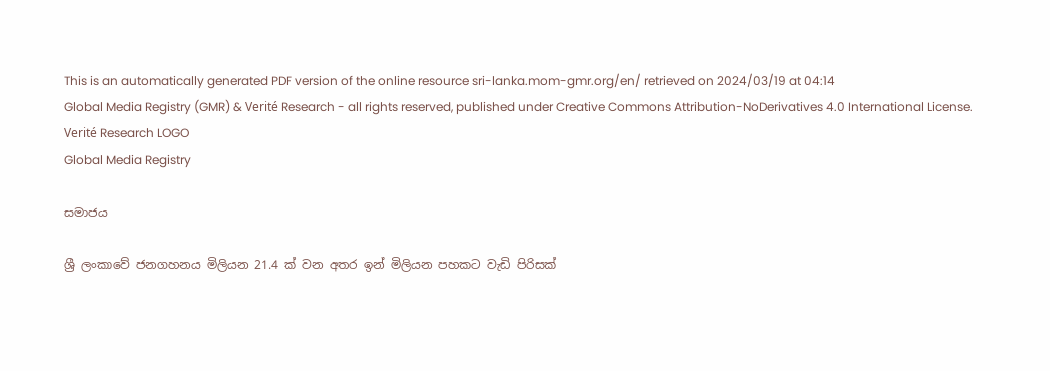This is an automatically generated PDF version of the online resource sri-lanka.mom-gmr.org/en/ retrieved on 2024/03/19 at 04:14
Global Media Registry (GMR) & Verité Research - all rights reserved, published under Creative Commons Attribution-NoDerivatives 4.0 International License.
Verité Research LOGO
Global Media Registry

සමාජය

ශ්‍රී ලංකාවේ ජනගහනය මිලියන 21.4 ක් වන අතර ඉන් මිලියන පහකට වැඩි පිරිසක්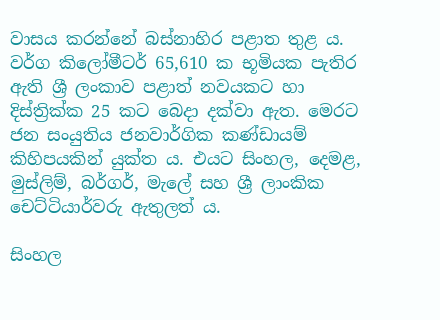වාසය කරන්නේ බස්නාහිර පළාත තුළ ය. වර්ග කිලෝමීටර් 65,610 ක භූමියක පැතිර ඇති ශ්‍රී ලංකාව පළාත් නවයකට හා දිස්ත්‍රික්ක 25 කට බෙදා දක්වා ඇත. මෙරට ජන සංයුතිය ජනවාර්ගික කණ්ඩායම් කිහිපයකින් යුක්ත ය. එයට සිංහල, දෙමළ, මුස්ලිම්, බර්ගර්, මැලේ සහ ශ්‍රී ලාංකික චෙට්ටියාර්වරු ඇතුලත් ය.

සිංහල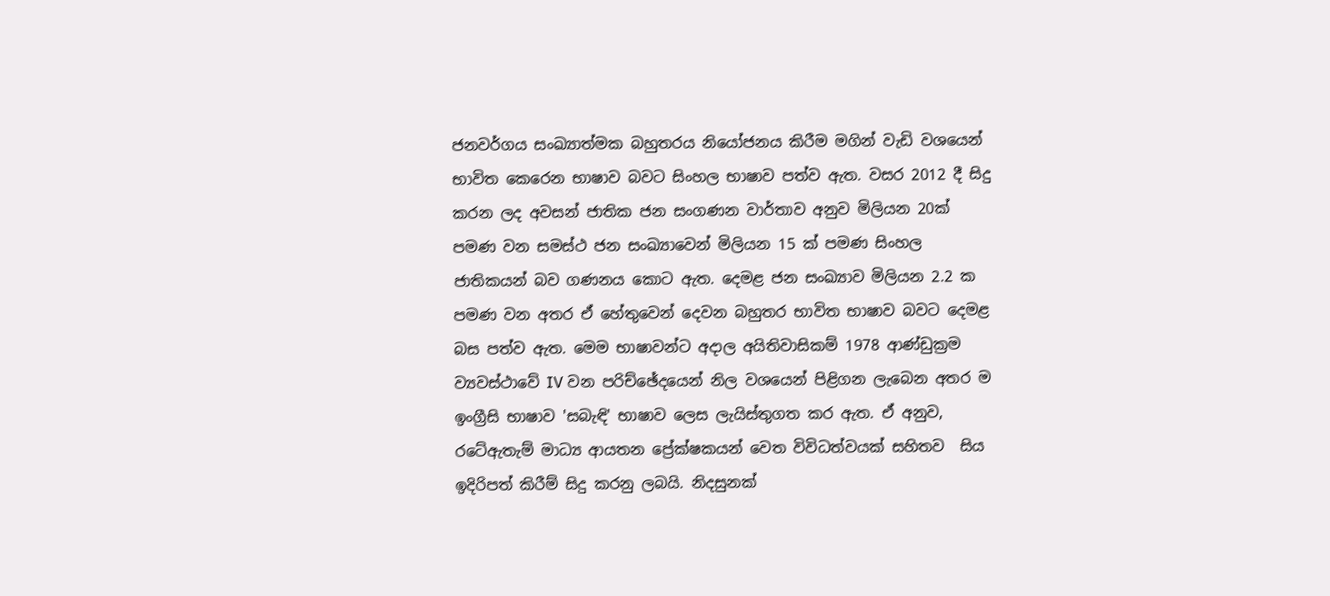ජනවර්ගය සංඛ්‍යාත්මක බහුතරය නියෝජනය කිරීම මගින් වැඩි වශයෙන් භාවිත කෙරෙන භාෂාව බවට සිංහල භාෂාව පත්ව ඇත. වසර 2012 දී සිදු කරන ලද අවසන් ජාතික ජන සංගණන වාර්තාව අනුව මිලියන 20ක් පමණ වන සමස්ථ ජන සංඛ්‍යාවෙන් මිලියන 15 ක් පමණ සිංහල ජාතිකයන් බව ගණනය කොට ඇත. දෙමළ ජන සංඛ්‍යාව මිලියන 2.2 ක පමණ වන අතර ඒ හේතුවෙන් දෙවන බහුතර භාවිත භාෂාව බවට දෙමළ බස පත්ව ඇත. මෙම භාෂාවන්ට අදාල අයිතිවාසිකම් 1978 ආණ්ඩුක්‍රම ව්‍යවස්ථාවේ IV වන පරිච්ඡේදයෙන් නිල වශයෙන් පිළිගන ලැබෙන අතර ම ඉංග්‍රීසි භාෂාව 'සබැඳි' භාෂාව ලෙස ලැයිස්තුගත කර ඇත. ඒ අනුව, රටේඇතැම් මාධ්‍ය ආයතන ප්‍රේක්ෂකයන් වෙත විවිධත්වයක් සහිතව  සිය ඉදිරිපත් කිරීම් සිදු කරනු ලබයි. නිදසුනක්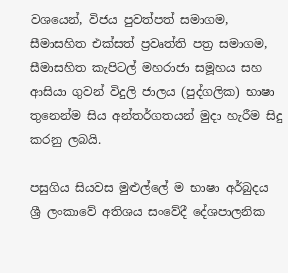වශයෙන්, විජය පුවත්පත් සමාගම, සීමාසහිත එක්සත් ප්‍රවෘත්ති පත්‍ර සමාගම, සීමාසහිත කැපිටල් මහරාජා සමූහය සහ ආසියා ගුවන් විදුලි ජාලය (පුද්ගලික) භාෂා තුනෙන්ම සිය අන්තර්ගතයන් මුදා හැරීම සිදු කරනු ලබයි.

පසුගිය සියවස මුළුල්ලේ ම භාෂා අර්බුදය ශ්‍රී ලංකාවේ අතිශය සංවේදී දේශපාලනික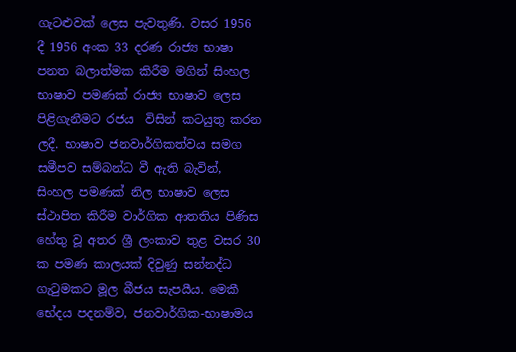ගැටළුවක් ලෙස පැවතුණි. වසර 1956 දී 1956 අංක 33 දරණ රාජ්‍ය භාෂා පනත බලාත්මක කිරීම මගින් සිංහල භාෂාව පමණක් රාජ්‍ය භාෂාව ලෙස පිළිගැනීමට රජය  විසින් කටයුතු කරන ලදී. භාෂාව ජනවාර්ගිකත්වය සමග සමීපව සම්බන්ධ වී ඇති බැවින්, සිංහල පමණක් නිල භාෂාව ලෙස ස්ථාපිත කිරීම වාර්ගික ආතතිය පිණිස හේතු වූ අතර ශ්‍රී ලංකාව තුළ වසර 30 ක පමණ කාලයක් දිවුණු සන්නද්ධ ගැටුමකට මූල බීජය සැපයීය. මෙකී භේදය පදනම්ව, ජනවාර්ගික-භාෂාමය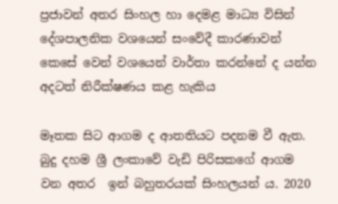ප්‍රජාවන් අතර සිංහල හා දෙමළ මාධ්‍ය විසින් දේශපාලනික වශයෙන් සංවේදී කාරණාවන් කෙසේ වෙන් වශයෙන් වාර්තා කරන්නේ ද යන්න අදටත් නිරීක්ෂණය කළ හැකිය

මෑතක සිට ආගම ද ආතතියට පදනම වී ඇත. බුදු දහම ශ්‍රී ලංකාවේ වැඩි පිරිසකගේ ආගම වන අතර  ඉන් බහුතරයක් සිංහලයන් ය. 2020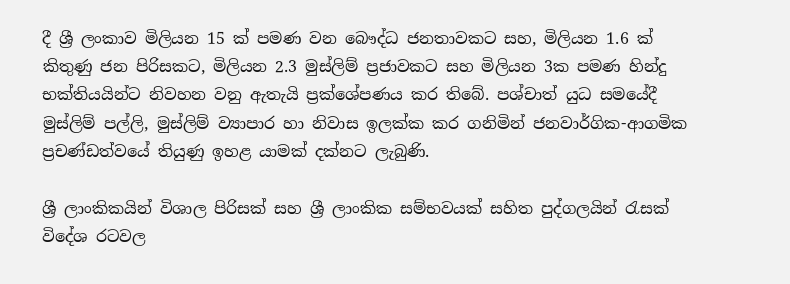දී ශ්‍රී ලංකාව මිලියන 15 ක් පමණ වන බෞද්ධ ජනතාවකට සහ, මිලියන 1.6 ක් කිතුණු ජන පිරිසකට, මිලියන 2.3 මුස්ලිම් ප්‍රජාවකට සහ මිලියන 3ක පමණ හින්දු භක්තියයින්ට නිවහන වනු ඇතැයි ප්‍ර‍ක්ශේපණය කර තිබේ. පශ්චාත් යුධ සමයේදී මුස්ලිම් පල්ලි, මුස්ලිම් ව්‍යාපාර හා නිවාස ඉලක්ක කර ගනිමින් ජනවාර්ගික-ආගමික ප්‍රචණ්ඩත්වයේ තියුණු ඉහළ යාමක් දක්නට ලැබුණි.

ශ්‍රී ලාංකිකයින් විශාල පිරිසක් සහ ශ්‍රී ලාංකික සම්භවයක් සහිත පුද්ගලයින් රැසක් විදේශ රටවල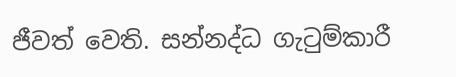ජීවත් වෙති. සන්නද්ධ ගැටුම්කාරී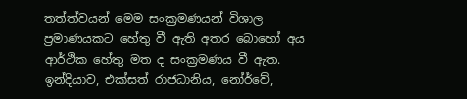තත්ත්වයන් මෙම සංක්‍රමණයන් විශාල ප්‍ර‍මාණයකට හේතු වී ඇති අතර බොහෝ අය ආර්ථික හේතු මත ද සංක්‍රමණය වී ඇත. ඉන්දියාව, එක්සත් රාජධානිය, නෝර්වේ,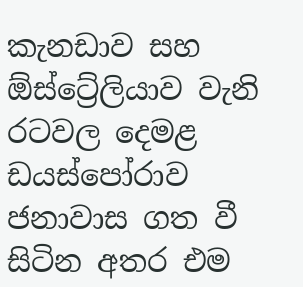කැනඩාව සහ ඕස්ට්‍රේලියාව වැනි රටවල දෙමළ ඩයස්පෝරාව  ජනාවාස ගත වී සිටින අතර එම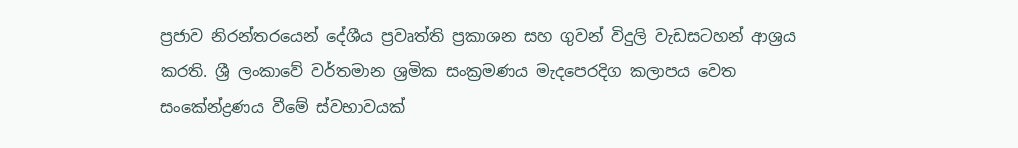ප්‍රජාව නිරන්තරයෙන් දේශීය ප්‍රවෘත්ති ප්‍රකාශන සහ ගුවන් විදුලි වැඩසටහන් ආශ්‍රය කරති. ශ්‍රී ලංකාවේ වර්තමාන ශ්‍රමික සංක්‍රමණය මැදපෙරදිග කලාපය වෙත සංකේන්ද්‍ර‍ණය වීමේ ස්වභාවයක්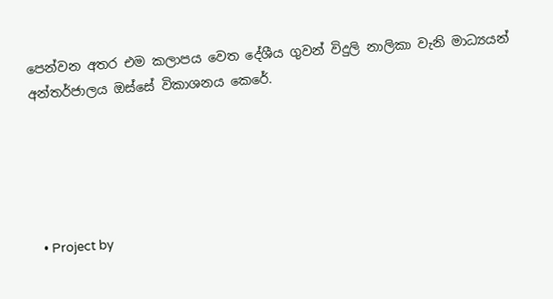පෙන්වන අතර එම කලාපය වෙත දේශීය ගුවන් විදුලි නාලිකා වැනි මාධ්‍යයන් අන්තර්ජාලය ඔස්සේ විකාශනය කෙරේ.





  • Project by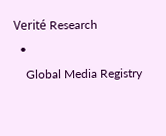Verité Research
  •
    Global Media Registry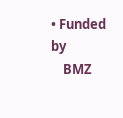• Funded by
    BMZ